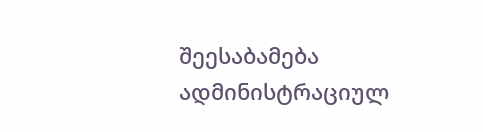შეესაბამება ადმინისტრაციულ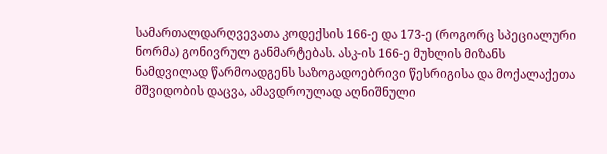სამართალდარღვევათა კოდექსის 166-ე და 173-ე (როგორც სპეციალური ნორმა) გონივრულ განმარტებას. ასკ-ის 166-ე მუხლის მიზანს ნამდვილად წარმოადგენს საზოგადოებრივი წესრიგისა და მოქალაქეთა მშვიდობის დაცვა, ამავდროულად აღნიშნული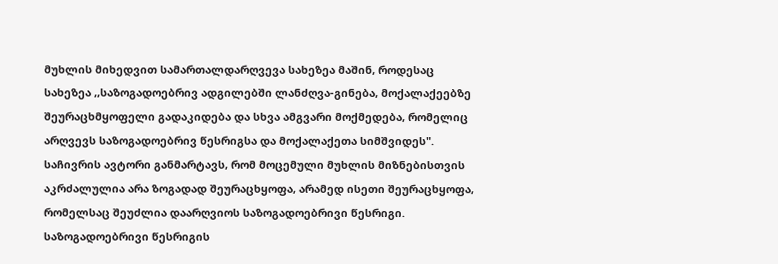მუხლის მიხედვით სამართალდარღვევა სახეზეა მაშინ, როდესაც სახეზეა ,,საზოგადოებრივ ადგილებში ლანძღვა-გინება, მოქალაქეებზე შეურაცხმყოფელი გადაკიდება და სხვა ამგვარი მოქმედება, რომელიც არღვევს საზოგადოებრივ წესრიგსა და მოქალაქეთა სიმშვიდეს". საჩივრის ავტორი განმარტავს, რომ მოცემული მუხლის მიზნებისთვის აკრძალულია არა ზოგადად შეურაცხყოფა, არამედ ისეთი შეურაცხყოფა, რომელსაც შეუძლია დაარღვიოს საზოგადოებრივი წესრიგი. საზოგადოებრივი წესრიგის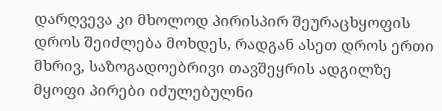დარღვევა კი მხოლოდ პირისპირ შეურაცხყოფის დროს შეიძლება მოხდეს, რადგან ასეთ დროს ერთი მხრივ, საზოგადოებრივი თავშეყრის ადგილზე მყოფი პირები იძულებულნი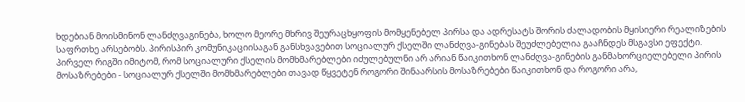ხდებიან მოისმინონ ლანძღვაგინება, ხოლო მეორე მხრივ შეურაცხყოფის მომყენებელ პირსა და ადრესატს შორის ძალადობის მყისიერი რეალიზების საფრთხე არსებობს. პირისპირ კომუნიკაციისაგან განსხვავებით სოციალურ ქსელში ლანძღვა-გინებას შეუძლებელია გააჩნდეს მსგავსი ეფექტი. პირველ რიგში იმიტომ, რომ სოციალური ქსელის მომხმარებლები იძულებულნი არ არიან წაიკითხონ ლანძღვა-გინების განმახორციელებელი პირის მოსაზრებები - სოციალურ ქსელში მომხმარებლები თავად წყვეტენ როგორი შინაარსის მოსაზრებები წაიკითხონ და როგორი არა,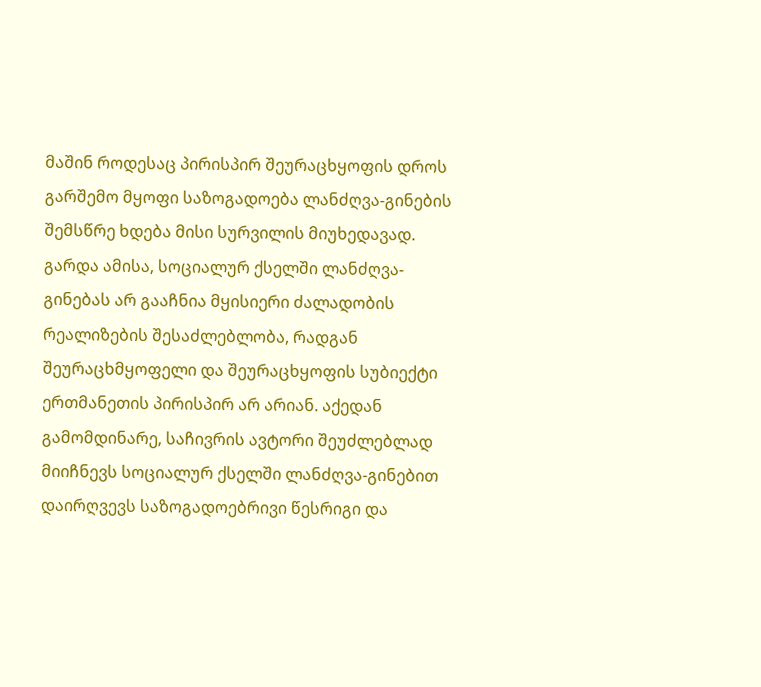მაშინ როდესაც პირისპირ შეურაცხყოფის დროს გარშემო მყოფი საზოგადოება ლანძღვა-გინების შემსწრე ხდება მისი სურვილის მიუხედავად. გარდა ამისა, სოციალურ ქსელში ლანძღვა-გინებას არ გააჩნია მყისიერი ძალადობის რეალიზების შესაძლებლობა, რადგან შეურაცხმყოფელი და შეურაცხყოფის სუბიექტი ერთმანეთის პირისპირ არ არიან. აქედან გამომდინარე, საჩივრის ავტორი შეუძლებლად მიიჩნევს სოციალურ ქსელში ლანძღვა-გინებით დაირღვევს საზოგადოებრივი წესრიგი და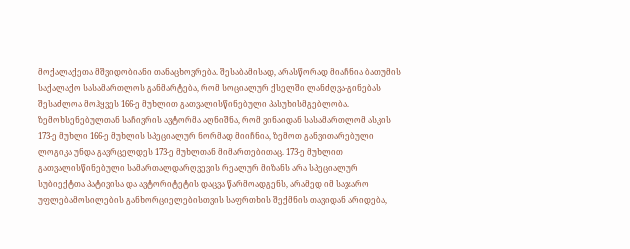მოქალაქეთა მშვიდობიანი თანაცხოვრება. შესაბამისად, არასწორად მიაჩნია ბათუმის საქალაქო სასამართლოს განმარტება, რომ სოციალურ ქსელში ლანძღვა-გინებას შესაძლოა მოჰყვეს 166-ე მუხლით გათვალისწინებული პასუხისმგებლობა. ზემოხსენებულთან საჩივრის ავტორმა აღნიშნა, რომ ვინაიდან სასამართლომ ასკის 173-ე მუხლი 166-ე მუხლის სპეციალურ ნორმად მიიჩნია, ზემოთ განვითარებული ლოგიკა უნდა გავრცელდეს 173-ე მუხლთან მიმართებითაც. 173-ე მუხლით გათვალისწინებული სამართალდარღვევის რეალურ მიზანს არა სპეციალურ სუბიექტთა პატივისა და ავტორიტეტის დაცვა წარმოადგენს, არამედ იმ საჯარო უფლებამოსილების განხორციელებისთვის საფრთხის შექმნის თავიდან არიდება,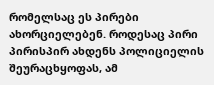რომელსაც ეს პირები ახორციელებენ. როდესაც პირი პირისპირ ახდენს პოლიციელის შეურაცხყოფას, ამ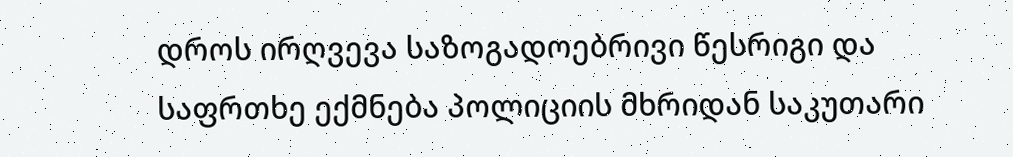დროს ირღვევა საზოგადოებრივი წესრიგი და საფრთხე ექმნება პოლიციის მხრიდან საკუთარი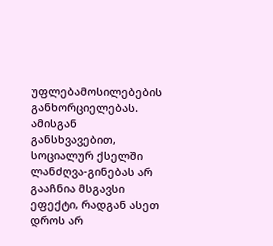უფლებამოსილებების განხორციელებას. ამისგან განსხვავებით, სოციალურ ქსელში ლანძღვა-გინებას არ გააჩნია მსგავსი ეფექტი, რადგან ასეთ დროს არ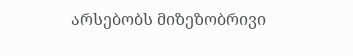არსებობს მიზეზობრივი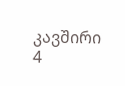კავშირი 4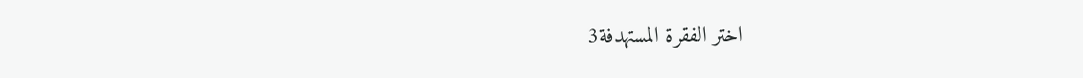اختر الفقرة المستهدفة3